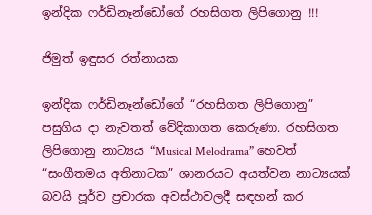ඉන්දික ෆර්ඩිනෑන්ඩෝගේ රහසිගත ලිපිගොනු !!!

ජිමුත් ඉඳුසර රත්නායක

ඉන්දික ෆර්ඩිනෑන්ඩෝගේ “රහසිගත ලිපිගොනු” පසුගිය දා නැවතත් වේදිකාගත කෙරුණා. රහසිගත ලිපිගොනු නාට්‍යය “Musical Melodrama” හෙවත් “සංගීතමය අතිනාටක” ශානරයට අයත්වන නාට්‍යයක් බවයි පූර්ව ප්‍රචාරක අවස්ථාවලදී සඳහන් කර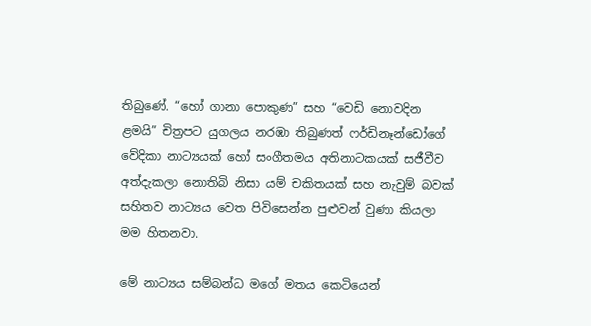තිබුණේ. “හෝ ගානා පොකුණ” සහ “වෙඩි නොවදින ළමයි” චිත්‍රපට යුගලය නරඹා තිබුණත් ෆර්ඩිනෑන්ඩෝගේ වේදිකා නාට්‍යයක් හෝ සංගීතමය අතිනාටකයක් සජීවීව අත්දැකලා නොතිබි නිසා යම් චකිතයක් සහ නැවුම් බවක් සහිතව නාට්‍යය වෙත පිවිසෙන්න පුළුවන් වුණා කියලා මම හිතනවා.

මේ නාට්‍යය සම්බන්ධ මගේ මතය කෙටියෙන්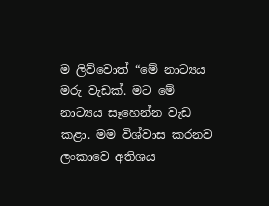ම ලිව්වොත් “මේ නාට්‍යය මරු වැඩක්. මට මේ නාට්‍යය සෑහෙන්න වැඩ කළා. මම විශ්වාස කරනව ලංකාවෙ අතිශය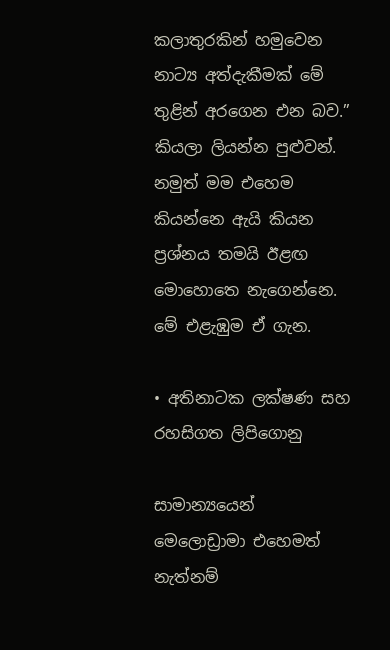කලාතුරකින් හමුවෙන නාට්‍ය අත්දැකීමක් මේ තුළින් අරගෙන එන බව.” කියලා ලියන්න පුළුවන්. නමුත් මම එහෙම කියන්නෙ ඇයි කියන ප්‍රශ්නය තමයි ඊළඟ මොහොතෙ නැගෙන්නෙ. මේ එළැඹුම ඒ ගැන.

• අතිනාටක ලක්ෂණ සහ රහසිගත ලිපිගොනු

සාමාන්‍යයෙන් මෙලොඩ්‍රාමා එහෙමත් නැත්නම්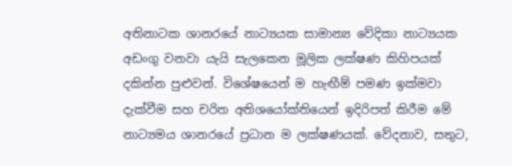අතිනාටක ශානරයේ නාට්‍යයක සාමාන්‍ය වේදිකා නාට්‍යයක අඩංගු වනවා යැයි සැලකෙන මූලික ලක්ෂණ කිහිපයක් දකින්න පුළුවන්. විශේෂයෙන් ම හැඟීම් පමණ ඉක්මවා දැක්වීම සහ චරිත අතිශයෝක්තියෙන් ඉදිරිපත් කිරීම මේ නාට්‍යමය ශානරයේ ප්‍රධාන ම ලක්ෂණයක්. වේදනාව, සතුට,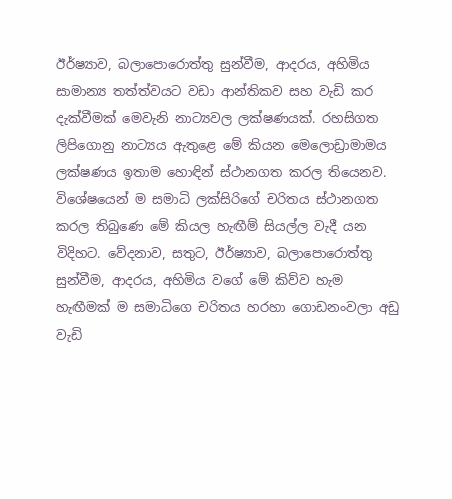ඊර්ෂ්‍යාව, බලාපොරොත්තු සුන්වීම, ආදරය, අහිමිය සාමාන්‍ය තත්ත්වයට වඩා ආන්තිකව සහ වැඩි කර දැක්වීමක් මෙවැනි නාට්‍යවල ලක්ෂණයක්. රහසිගත ලිපිගොනු නාට්‍යය ඇතුළෙ මේ කියන මෙලොඩ්‍රාමාමය ලක්ෂණය ඉතාම හොඳින් ස්ථානගත කරල තියෙනව. විශේෂයෙන් ම සමාධි ලක්සිරිගේ චරිතය ස්ථානගත කරල තිබුණෙ මේ කියල හැඟීම් සියල්ල වැදී යන විදිහට. වේදනාව, සතුට, ඊර්ෂ්‍යාව, බලාපොරොත්තු සුන්වීම, ආදරය, අහිමිය වගේ මේ කිව්ව හැම හැඟීමක් ම සමාධිගෙ චරිතය හරහා ගොඩනංවලා අඩු වැඩි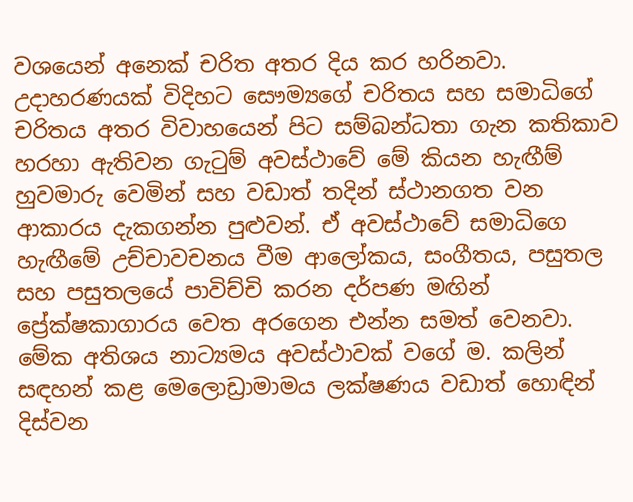වශයෙන් අනෙක් චරිත අතර දිය කර හරිනවා. උදාහරණයක් විදිහට සෞම්‍යගේ චරිතය සහ සමාධිගේ චරිතය අතර විවාහයෙන් පිට සම්බන්ධතා ගැන කතිකාව හරහා ඇතිවන ගැටුම් අවස්ථාවේ මේ කියන හැඟීම් හුවමාරු වෙමින් සහ වඩාත් තදින් ස්ථානගත වන ආකාරය දැකගන්න පුළුවන්. ඒ අවස්ථාවේ සමාධිගෙ හැඟීමේ උච්චාවචනය වීම ආලෝකය, සංගීතය, පසුතල සහ පසුතලයේ පාවිච්චි කරන දර්පණ මඟින් ප්‍රේක්ෂකාගාරය වෙත අරගෙන එන්න සමත් වෙනවා. මේක අතිශය නාට්‍යමය අවස්ථාවක් වගේ ම. කලින් සඳහන් කළ මෙලොඩ්‍රාමාමය ලක්ෂණය වඩාත් හොඳින් දිස්වන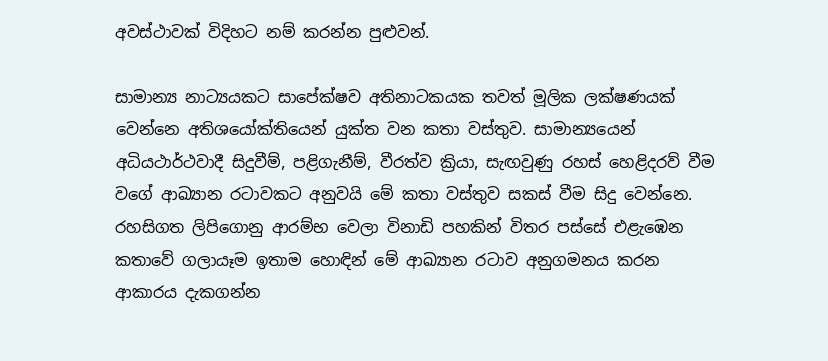අවස්ථාවක් විදිහට නම් කරන්න පුළුවන්.

සාමාන්‍ය නාට්‍යයකට සාපේක්ෂව අතිනාටකයක තවත් මූලික ලක්ෂණයක් වෙන්නෙ අතිශයෝක්තියෙන් යුක්ත වන කතා වස්තුව. සාමාන්‍යයෙන් අධියථාර්ථවාදී සිදුවීම්, පළිගැනීම්, වීරත්ව ක්‍රියා, සැඟවුණු රහස් හෙළිදරව් වීම වගේ ආඛ්‍යාන රටාවකට අනුවයි මේ කතා වස්තුව සකස් වීම සිදු වෙන්නෙ. රහසිගත ලිපිගොනු ආරම්භ වෙලා විනාඩි පහකින් විතර පස්සේ එළැඹෙන කතාවේ ගලායෑම ඉතාම හොඳින් මේ ආඛ්‍යාන රටාව අනුගමනය කරන ආකාරය දැකගන්න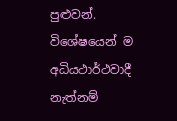පුළුවන්. විශේෂයෙන් ම අධියථාර්ථවාදී නැත්නම්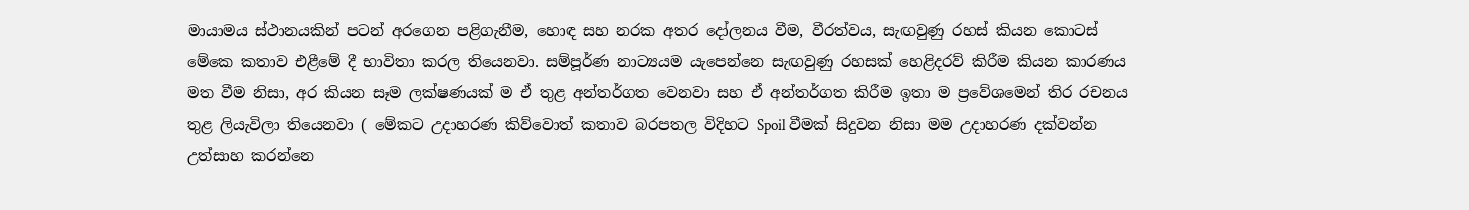මායාමය ස්ථානයකින් පටන් අරගෙන පළිගැනීම, හොඳ සහ නරක අතර දෝලනය වීම, වීරත්වය, සැඟවුණු රහස් කියන කොටස් මේකෙ කතාව එළීමේ දී භාවිතා කරල තියෙනවා. සම්පූර්ණ නාට්‍යයම යැපෙන්නෙ සැඟවුණු රහසක් හෙළිදරව් කිරීම කියන කාරණය මත වීම නිසා, අර කියන සෑම ලක්ෂණයක් ම ඒ තුළ අන්තර්ගත වෙනවා සහ ඒ අන්තර්ගත කිරීම ඉතා ම ප්‍රවේශමෙන් තිර රචනය තුළ ලියැවිලා තියෙනවා ( මේකට උදාහරණ කිව්වොත් කතාව බරපතල විදිහට Spoil වීමක් සිදුවන නිසා මම උදාහරණ දක්වන්න උත්සාහ කරන්නෙ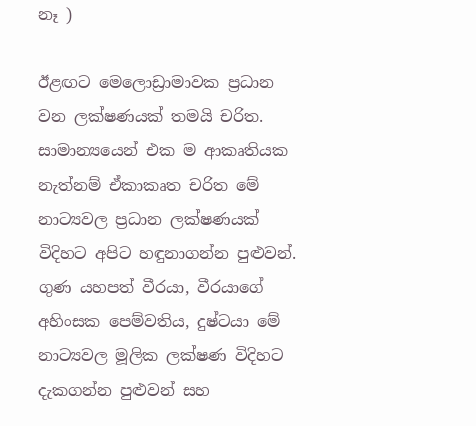නෑ )

ඊළඟට මෙලොඩ්‍රාමාවක ප්‍රධාන වන ලක්ෂණයක් තමයි චරිත. සාමාන්‍යයෙන් එක ම ආකෘතියක නැත්නම් ඒකාකෘත චරිත මේ නාට්‍යවල ප්‍රධාන ලක්ෂණයක් විදිහට අපිට හඳුනාගන්න පුළුවන්. ගුණ යහපත් වීරයා, වීරයාගේ අහිංසක පෙම්වතිය, දුෂ්ටයා මේ නාට්‍යවල මූලික ලක්ෂණ විදිහට දැකගන්න පුළුවන් සහ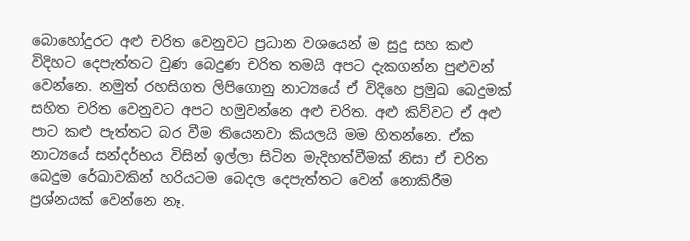බොහෝදුරට අළු චරිත වෙනුවට ප්‍රධාන වශයෙන් ම සුදු සහ කළු විදිහට දෙපැත්තට වුණ බෙදුණ චරිත තමයි අපට දැකගන්න පුළුවන් වෙන්නෙ. නමුත් රහසිගත ලිපිගොනු නාට්‍යයේ ඒ විදිහෙ ප්‍රමුඛ බෙදුමක් සහිත චරිත වෙනුවට අපට හමුවන්නෙ අළු චරිත. අළු කිව්වට ඒ අළු පාට කළු පැත්තට බර වීම තියෙනවා කියලයි මම හිතන්නෙ. ඒක නාට්‍යයේ සන්දර්භය විසින් ඉල්ලා සිටින මැදිහත්වීමක් නිසා ඒ චරිත බෙදුම රේඛාවකින් හරියටම බෙදල දෙපැත්තට වෙන් නොකිරීම ප්‍රශ්නයක් වෙන්නෙ නෑ.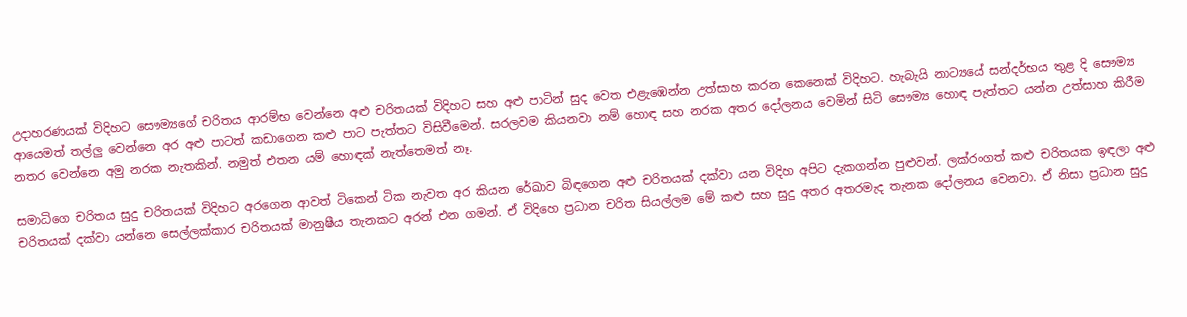උදාහරණයක් විදිහට සෞම්‍යගේ චරිතය ආරම්භ වෙන්නෙ අළු චරිතයක් විදිහට සහ අළු පාටින් සුද වෙත එළැඹෙන්න උත්සාහ කරන කෙනෙක් විදිහට. හැබැයි නාට්‍යයේ සන්දර්භය තුළ දි සෞම්‍ය ආයෙමත් තල්ලු වෙන්නෙ අර අළු පාටත් කඩාගෙන කළු පාට පැත්තට විසිවීමෙන්. සරලවම කියනවා නම් හොඳ සහ නරක අතර දෝලනය වෙමින් සිටි සෞම්‍ය හොඳ පැත්තට යන්න උත්සාහ කිරීම නතර වෙන්නෙ අමු නරක නැතකින්. නමුත් එතන යම් හොඳක් නැත්තෙමත් නෑ.

සමාධිගෙ චරිතය සුදු චරිතයක් විදිහට අරගෙන ආවත් ටිකෙන් ටික නැවත අර කියන රේඛාව බිඳගෙන අළු චරිතයක් දක්වා යන විදිහ අපිට දැකගන්න පුළුවන්. ලක්රංගත් කළු චරිතයක ඉඳලා අළු චරිතයක් දක්වා යන්නෙ සෙල්ලක්කාර චරිතයක් මානුෂීය තැනකට අරන් එන ගමන්. ඒ විදිහෙ ප්‍රධාන චරිත සියල්ලම මේ කළු සහ සුදු අතර අතරමැද තැනක දෝලනය වෙනවා. ඒ නිසා ප්‍රධාන සුදු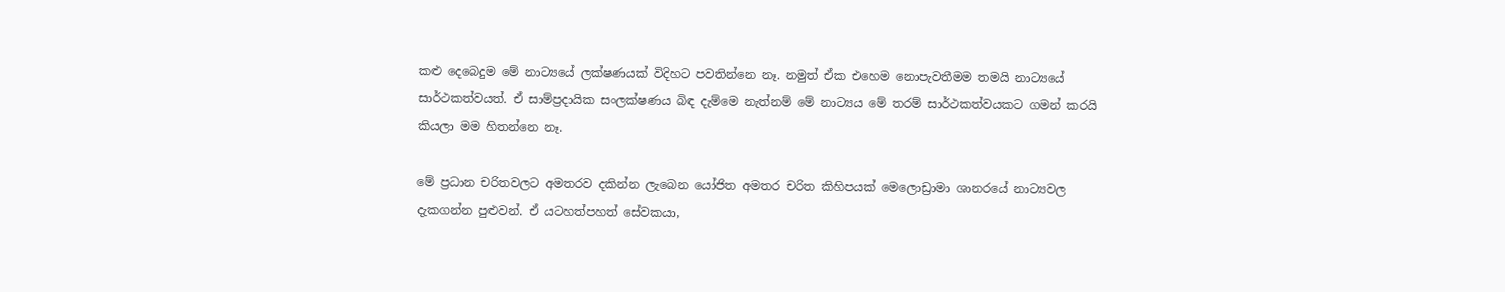කළු දෙබෙදුම මේ නාට්‍යයේ ලක්ෂණයක් විදිහට පවතින්නෙ නෑ. නමුත් ඒක එහෙම නොපැවතීමම තමයි නාට්‍යයේ සාර්ථකත්වයත්. ඒ සාම්ප්‍රදායික සංලක්ෂණය බිඳ දැම්මෙ නැත්නම් මේ නාට්‍යය මේ තරම් සාර්ථකත්වයකට ගමන් කරයි කියලා මම හිතන්නෙ නෑ.

මේ ප්‍රධාන චරිතවලට අමතරව දකින්න ලැබෙන යෝජිත අමතර චරිත කිහිපයක් මෙලොඩ්‍රාමා ශානරයේ නාට්‍යවල දැකගන්න පුළුවන්. ඒ යටහත්පහත් සේවකයා,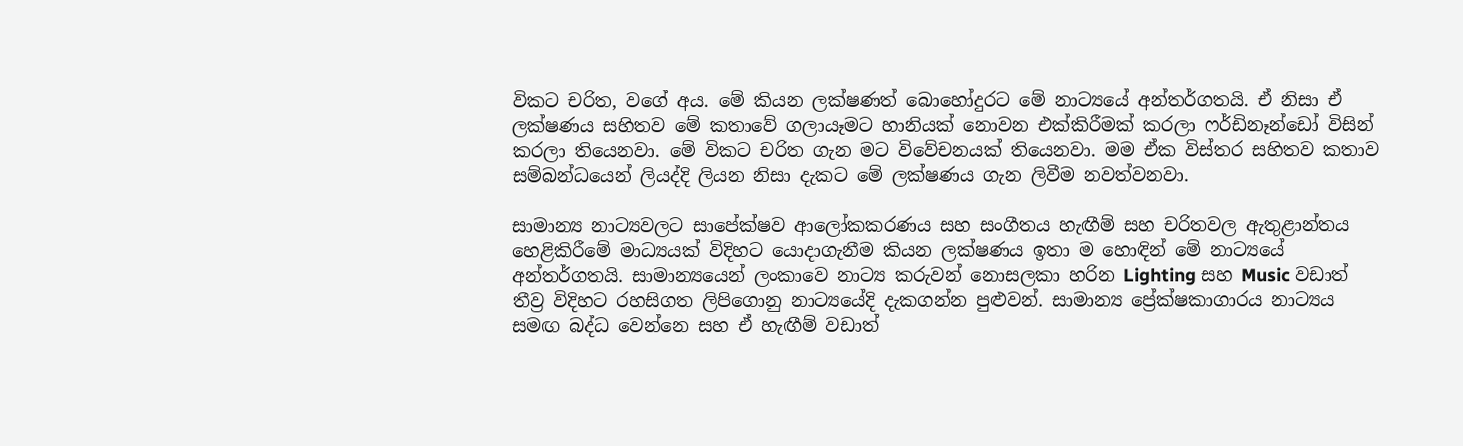විකට චරිත, වගේ අය. මේ කියන ලක්ෂණත් බොහෝදුරට මේ නාට්‍යයේ අන්තර්ගතයි. ඒ නිසා ඒ ලක්ෂණය සහිතව මේ කතාවේ ගලායෑමට හානියක් නොවන එක්කිරීමක් කරලා ෆර්ඩිනෑන්ඩෝ විසින් කරලා තියෙනවා. මේ විකට චරිත ගැන මට විවේචනයක් තියෙනවා. මම ඒක විස්තර සහිතව කතාව සම්බන්ධයෙන් ලියද්දි ලියන නිසා දැකට මේ ලක්ෂණය ගැන ලිවීම නවත්වනවා.

සාමාන්‍ය නාට්‍යවලට සාපේක්ෂව ආලෝකකරණය සහ සංගීතය හැඟීම් සහ චරිතවල ඇතුළාන්තය හෙළිකිරීමේ මාධ්‍යයක් විදිහට යොදාගැනීම කියන ලක්ෂණය ඉතා ම හොඳින් මේ නාට්‍යයේ අන්තර්ගතයි. සාමාන්‍යයෙන් ලංකාවෙ නාට්‍ය කරුවන් නොසලකා හරින Lighting සහ Music වඩාත් තීව්‍ර විදිහට රහසිගත ලිපිගොනු නාට්‍යයේදි දැකගන්න පුළුවන්. සාමාන්‍ය ප්‍රේක්ෂකාගාරය නාට්‍යය සමඟ බද්ධ වෙන්නෙ සහ ඒ හැඟීම් වඩාත්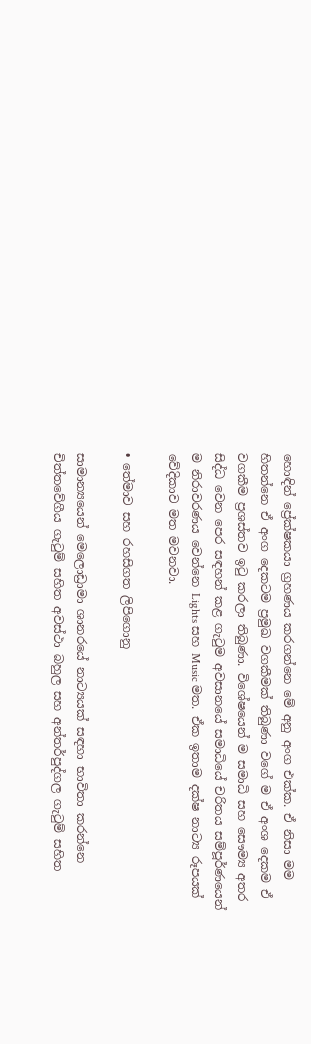හොඳින් ප්‍රේක්ෂකයා ග්‍රහණය කරගන්නෙ මේ අනු අංග එක්ක. ඒ නිසා මම හිතන්නෙ ඒ අංග දෙකටම ප්‍රමුඛ වගකීමක් තිබුණා වගේ ම ඒ අංශ දෙකම ඒ වගකීම ප්‍රශස්තව ඉටු කරලා තිබුණා. විශේෂයෙන් ම සමාධි සහ සෞම්‍ය අතර සිද්ධ වෙන පෙර සඳහන් කළ ගැටුම අවසානයේ සමාධියේ චරිතය සම්පූර්ණයෙන් ම නිරාවරණය වෙන්නෙ Lights සහ Music මත. ඒක ඉතාම දක්ෂ නාට්‍ය රූපයක් වේදිකාව මත මවනවා.

• තේමාව සහ රහසිගත ලිපිගොනු

සාමාන්‍යයෙන් මෙලොඩ්‍රාමා ශානරයේ නාට්‍යයක් සඳහා භාවිතා කරන්නෙ චිත්තවේගීය ගැටුම් සහිත අවස්ථා බහුල සහ අන්තර්පුද්ගල ගැටුම් සහිත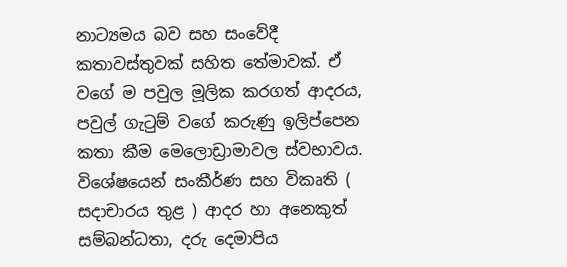නාට්‍යමය බව සහ සංවේදී කතාවස්තුවක් සහිත තේමාවක්. ඒ වගේ ම පවුල මූලික කරගත් ආදරය, පවුල් ගැටුම් වගේ කරුණු ඉලිප්පෙන කතා කීම මෙලොඩ්‍රාමාවල ස්වභාවය. විශේෂයෙන් සංකීර්ණ සහ විකෘති ( සදාචාරය තුළ ) ආදර හා අනෙකුත් සම්බන්ධතා, දරු දෙමාපිය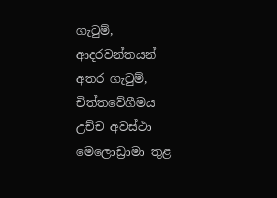ගැටුම්, ආදරවන්තයන් අතර ගැටුම්, චිත්තවේගීමය උච්ච අවස්ථා මෙලොඩ්‍රාමා තුළ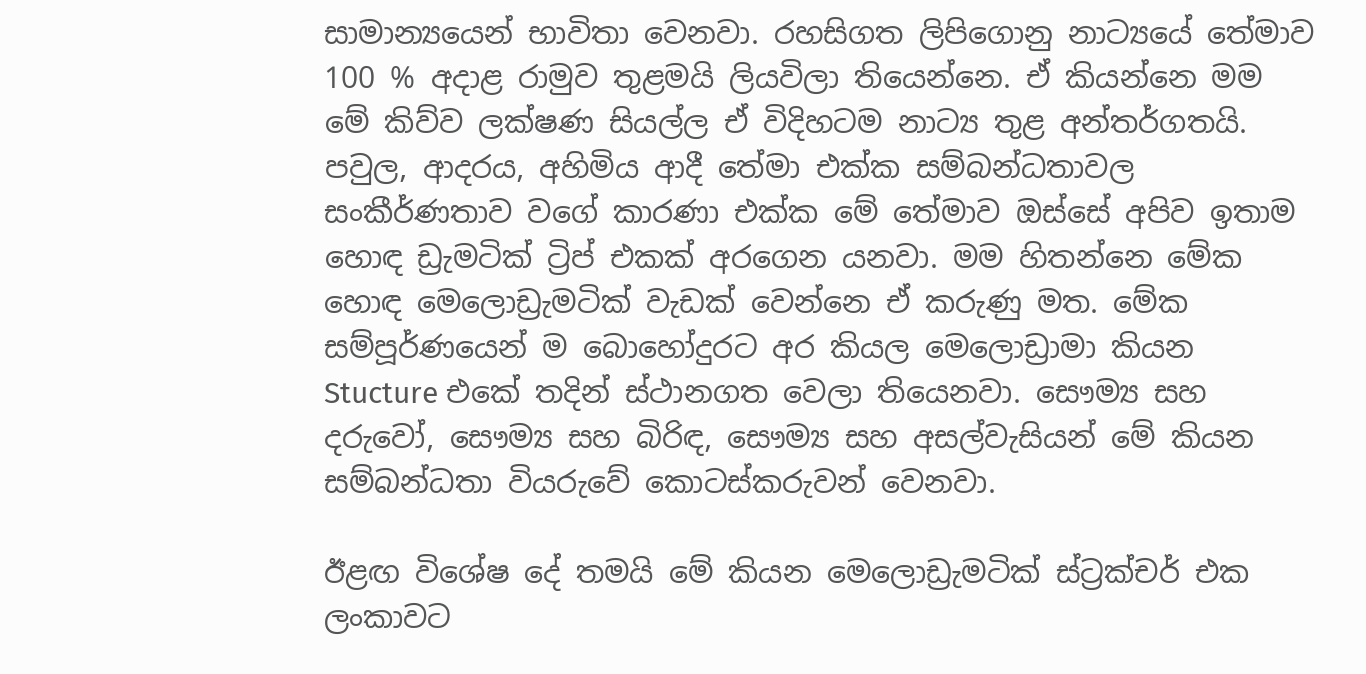සාමාන්‍යයෙන් භාවිතා වෙනවා. රහසිගත ලිපිගොනු නාට්‍යයේ තේමාව 100 % අදාළ රාමුව තුළමයි ලියවිලා තියෙන්නෙ. ඒ කියන්නෙ මම මේ කිව්ව ලක්ෂණ සියල්ල ඒ විදිහටම නාට්‍ය තුළ අන්තර්ගතයි. පවුල, ආදරය, අහිමිය ආදී තේමා එක්ක සම්බන්ධතාවල සංකීර්ණතාව වගේ කාරණා එක්ක මේ තේමාව ඔස්සේ අපිව ඉතාම හොඳ ඩ්‍රැමටික් ට්‍රිප් එකක් අරගෙන යනවා. මම හිතන්නෙ මේක හොඳ මෙලොඩ්‍රැමටික් වැඩක් වෙන්නෙ ඒ කරුණු මත. මේක සම්පූර්ණයෙන් ම බොහෝදුරට අර කියල මෙලොඩ්‍රාමා කියන Stucture එකේ තදින් ස්ථානගත වෙලා තියෙනවා. සෞම්‍ය සහ දරුවෝ, සෞම්‍ය සහ බිරිඳ, සෞම්‍ය සහ අසල්වැසියන් මේ කියන සම්බන්ධතා වියරුවේ කොටස්කරුවන් වෙනවා.

ඊළඟ විශේෂ දේ තමයි මේ කියන මෙලොඩ්‍රැමටික් ස්ට්‍රක්චර් එක ලංකාවට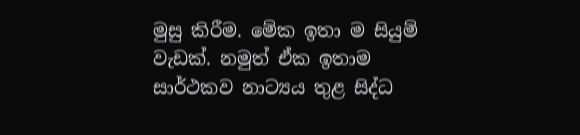මුසු කිරීම. මේක ඉතා ම සියුම් වැඩක්. නමුත් ඒක ඉතාම සාර්ථකව නාට්‍යය තුළ සිද්ධ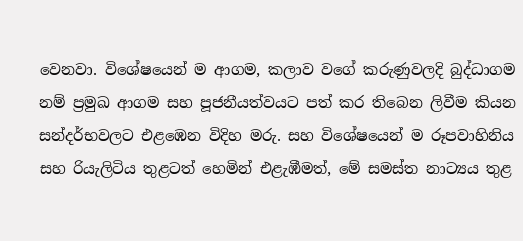වෙනවා. විශේෂයෙන් ම ආගම, කලාව වගේ කරුණුවලදි බුද්ධාගම නම් ප්‍රමුඛ ආගම සහ පූජනීයත්වයට පත් කර තිබෙන ලිවීම කියන සන්දර්භවලට එළඹෙන විදිහ මරු. සහ විශේෂයෙන් ම රූපවාහිනිය සහ රියැලිටිය තුළටත් හෙමින් එළැඹීමත්, මේ සමස්ත නාට්‍යය තුළ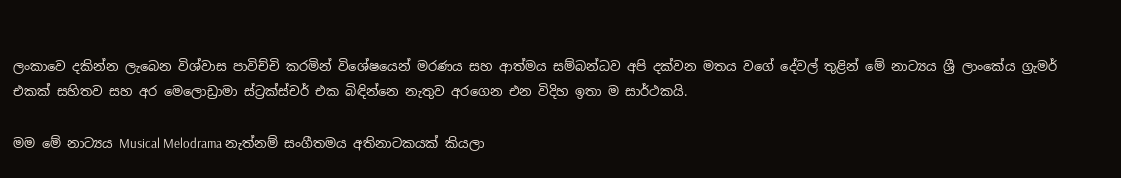ලංකාවෙ දකින්න ලැබෙන විශ්වාස පාවිච්චි කරමින් විශේෂයෙන් මරණය සහ ආත්මය සම්බන්ධව අපි දක්වන මතය වගේ දේවල් තුළින් මේ නාට්‍යය ශ්‍රී ලාංකේය ග්‍රැමර් එකක් සහිතව සහ අර මෙලොඩ්‍රාමා ස්ට්‍රක්ස්චර් එක බිඳින්නෙ නැතුව අරගෙන එන විදිහ ඉතා ම සාර්ථකයි.

මම මේ නාට්‍යය Musical Melodrama නැත්නම් සංගීතමය අතිනාටකයක් කියලා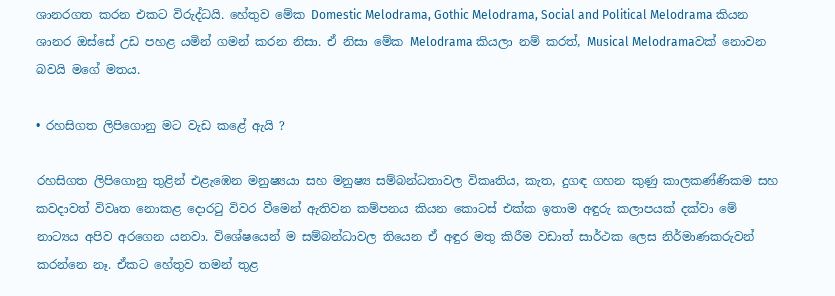ශානරගත කරන එකට විරුද්ධයි. හේතුව මේක Domestic Melodrama, Gothic Melodrama, Social and Political Melodrama කියන ශානර ඔස්සේ උඩ පහළ යමින් ගමන් කරන නිසා. ඒ නිසා මේක Melodrama කියලා නම් කරත්, Musical Melodramaවක් නොවන බවයි මගේ මතය.

• රහසිගත ලිපිගොනු මට වැඩ කළේ ඇයි ?

රහසිගත ලිපිගොනු තුළින් එළැඹෙන මනුෂ්‍යයා සහ මනුෂ්‍ය සම්බන්ධතාවල විකෘතිය, කැත, දුගඳ ගහන කුණු කාලකණ්ණිකම සහ කවදාවත් විවෘත නොකළ දොරටු විවර වීමෙන් ඇතිවන කම්පනය කියන කොටස් එක්ක ඉතාම අඳුරු කලාපයක් දක්වා මේ නාට්‍යය අපිව අරගෙන යනවා. විශේෂයෙන් ම සම්බන්ධාවල තියෙන ඒ අඳුර මතු කිරීම වඩාත් සාර්ථක ලෙස නිර්මාණකරුවන් කරන්නෙ නෑ. ඒකට හේතුව තමන් තුළ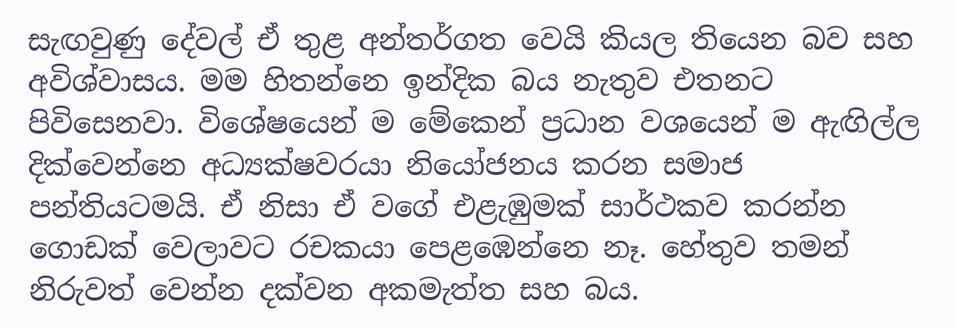සැඟවුණු දේවල් ඒ තුළ අන්තර්ගත වෙයි කියල තියෙන බව සහ අවිශ්වාසය. මම හිතන්නෙ ඉන්දික බය නැතුව එතනට පිවිසෙනවා. විශේෂයෙන් ම මේකෙන් ප්‍රධාන වශයෙන් ම ඇඟිල්ල දික්වෙන්නෙ අධ්‍යක්ෂවරයා නියෝජනය කරන සමාජ පන්තියටමයි. ඒ නිසා ඒ වගේ එළැඹුමක් සාර්ථකව කරන්න ගොඩක් වෙලාවට රචකයා පෙළඹෙන්නෙ නෑ. හේතුව තමන් නිරුවත් වෙන්න දක්වන අකමැත්ත සහ බය.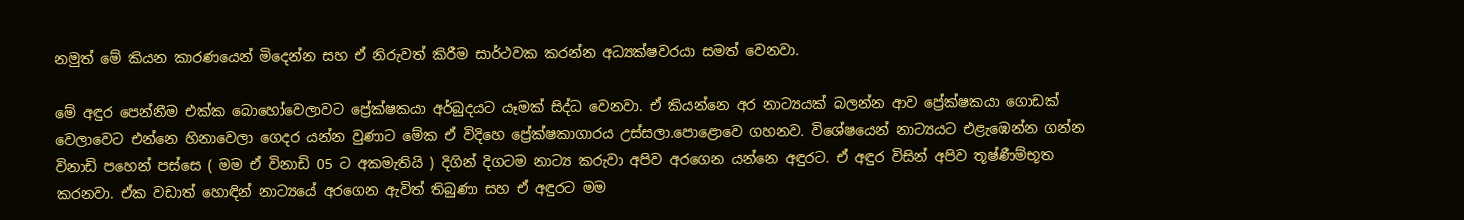නමුත් මේ කියන කාරණයෙන් මිදෙන්න සහ ඒ නිරුවත් කිරීම සාර්ථවක කරන්න අධ්‍යක්ෂවරයා සමත් වෙනවා.

මේ අඳුර පෙන්නීම එක්ක බොහෝවෙලාවට ප්‍රේක්ෂකයා අර්බුදයට යෑමක් සිද්ධ වෙනවා. ඒ කියන්නෙ අර නාට්‍යයක් බලන්න ආව ප්‍රේක්ෂකයා ගොඩක් වෙලාවෙට එන්නෙ හිනාවෙලා ගෙදර යන්න වුණාට මේක ඒ විදිහෙ ප්‍රේක්ෂකාගාරය උස්සලා.පොළොවෙ ගහනව. විශේෂයෙන් නාට්‍යයට එළැඹෙන්න ගන්න විනාඩි පහෙන් පස්සෙ ( මම ඒ විනාඩි 05 ට අකමැතියි ) දිගින් දිගටම නාට්‍ය කරුවා අපිව අරගෙන යන්නෙ අඳුරට. ඒ අඳුර විසින් අපිව තූෂ්ණීම්භූත කරනවා. ඒක වඩාත් හොඳින් නාට්‍යයේ අරගෙන ඇවිත් තිබුණා සහ ඒ අඳුරට මම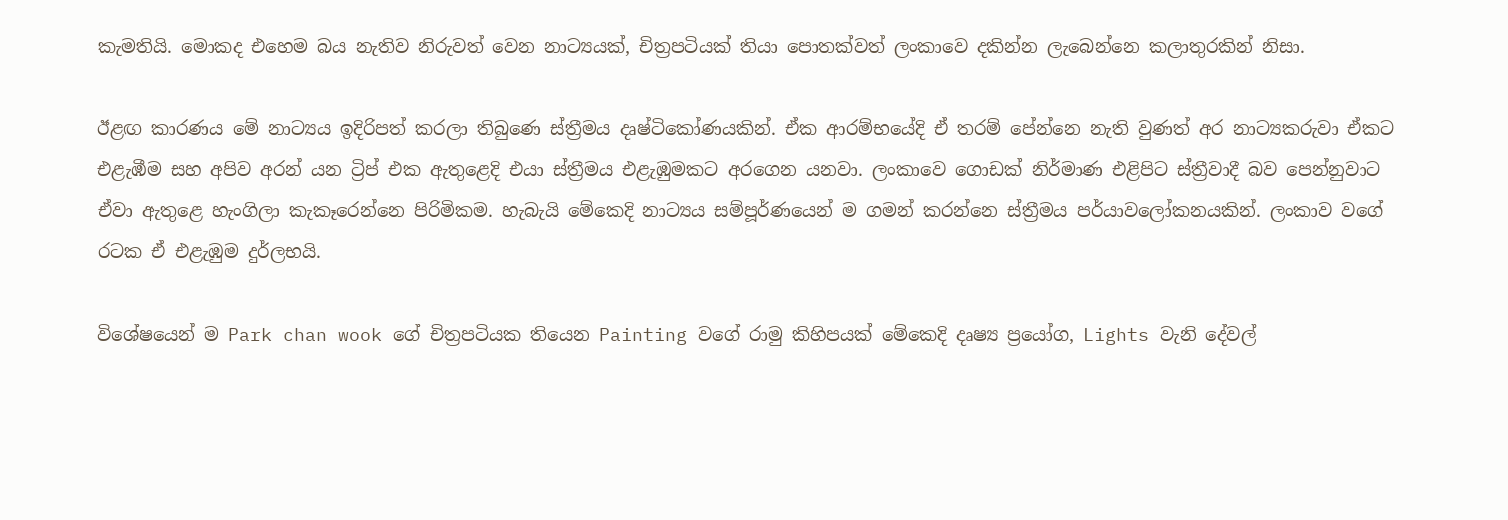කැමතියි. මොකද එහෙම බය නැතිව නිරුවත් වෙන නාට්‍යයක්, චිත්‍රපටියක් තියා පොතක්වත් ලංකාවෙ දකින්න ලැබෙන්නෙ කලාතුරකින් නිසා.

ඊළඟ කාරණය මේ නාට්‍යය ඉදිරිපත් කරලා තිබුණෙ ස්ත්‍රීමය දෘෂ්ටිකෝණයකින්. ඒක ආරම්භයේදි ඒ තරම් පේන්නෙ නැති වුණත් අර නාට්‍යකරුවා ඒකට එළැඹීම සහ අපිව අරන් යන ට්‍රිප් එක ඇතුළෙදි එයා ස්ත්‍රීමය එළැඹුමකට අරගෙන යනවා. ලංකාවෙ ගොඩක් නිර්මාණ එළිපිට ස්ත්‍රීවාදී බව පෙන්නුවාට ඒවා ඇතුළෙ හැංගිලා කැකෑරෙන්නෙ පිරිමිකම. හැබැයි මේකෙදි නාට්‍යය සම්පූර්ණයෙන් ම ගමන් කරන්නෙ ස්ත්‍රීමය පර්යාවලෝකනයකින්. ලංකාව වගේ රටක ඒ එළැඹුම දුර්ලභයි.

විශේෂයෙන් ම Park chan wook ගේ චිත්‍රපටියක තියෙන Painting වගේ රාමු කිහිපයක් මේකෙදි දෘෂ්‍ය ප්‍රයෝග, Lights වැනි දේවල්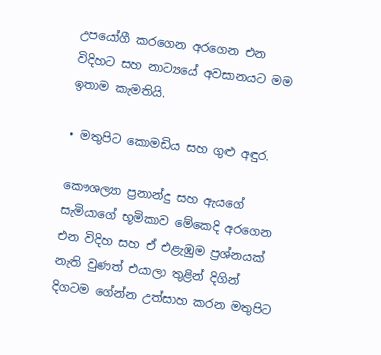උපයෝගී කරගෙන අරගෙන එන විදිහට සහ නාට්‍යයේ අවසානයට මම ඉතාම කැමතියි.

• මතුපිට කොමඩිය සහ ගුළු අඳුර.

කෞශල්‍යා ප්‍රනාන්දු සහ ඇයගේ සැමියාගේ භූමිකාව මේකෙදි අරගෙන එන විදිහ සහ ඒ එළැඹුම ප්‍රශ්නයක් නැති වුණත් එයාලා තුළින් දිගින් දිගටම ගේන්න උත්සාහ කරන මතුපිට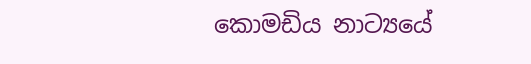කොමඩිය නාට්‍යයේ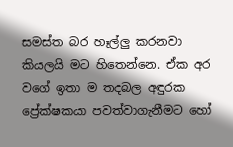සමස්ත බර හෑල්ලු කරනවා කියලයි මට හිතෙන්නෙ. ඒක අර වගේ ඉතා ම තදබල අඳුරක ප්‍රේක්ෂකයා පවත්වාගැනීමට හෝ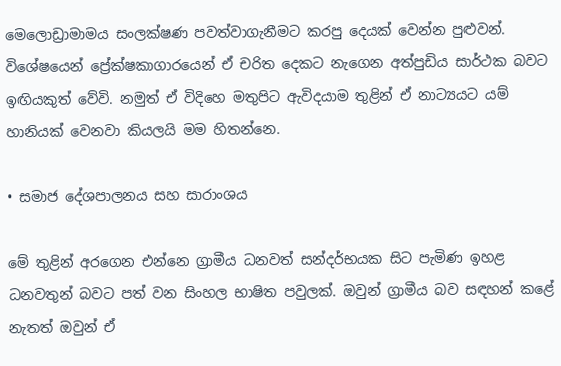මෙලොඩ්‍රාමාමය සංලක්ෂණ පවත්වාගැනීමට කරපු දෙයක් වෙන්න පුළුවන්. විශේෂයෙන් ප්‍රේක්ෂකාගාරයෙන් ඒ චරිත දෙකට නැගෙන අත්පුඩිය සාර්ථක බවට ඉඟියකුත් වේවි. නමුත් ඒ විදිහෙ මතුපිට ඇවිදයාම තුළින් ඒ නාට්‍යයට යම් හානියක් වෙනවා කියලයි මම හිතන්නෙ.

• සමාජ දේශපාලනය සහ සාරාංශය

මේ තුළින් අරගෙන එන්නෙ ග්‍රාමීය ධනවත් සන්දර්භයක සිට පැමිණ ඉහළ ධනවතුන් බවට පත් වන සිංහල භාෂිත පවුලක්. ඔවුන් ග්‍රාමීය බව සඳහන් කළේ නැතත් ඔවුන් ඒ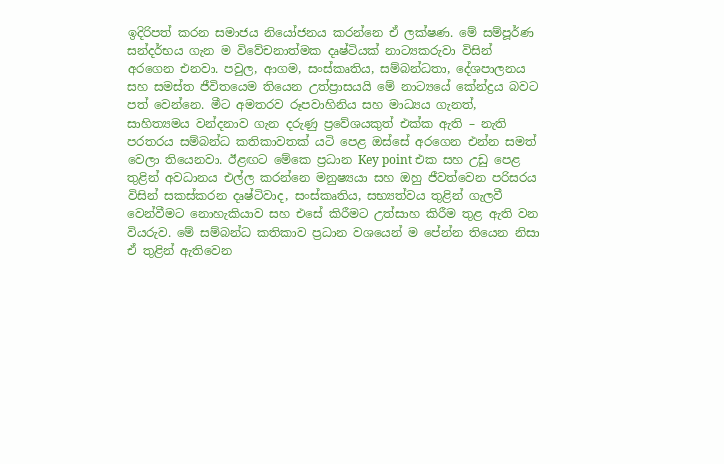ඉදිරිපත් කරන සමාජය නියෝජනය කරන්නෙ ඒ ලක්ෂණ. මේ සම්පූර්ණ සන්දර්භය ගැන ම විවේචනාත්මක දෘෂ්ටියක් නාට්‍යකරුවා විසින් අරගෙන එනවා. පවුල, ආගම, සංස්කෘතිය, සම්බන්ධතා, දේශපාලනය සහ සමස්ත ජීවිතයෙම තියෙන උත්ප්‍රාසයයි මේ නාට්‍යයේ කේන්ද්‍රය බවට පත් වෙන්නෙ. මීට අමතරව රූපවාහිනිය සහ මාධ්‍යය ගැනත්, සාහිත්‍යමය වන්දනාව ගැන දරුණු ප්‍රවේශයකුත් එක්ක ඇති – නැති පරතරය සම්බන්ධ කතිකාවතක් යටි පෙළ ඔස්සේ අරගෙන එන්න සමත් වෙලා තියෙනවා. ඊළඟට මේකෙ ප්‍රධාන Key point එක සහ උඩු පෙළ තුළින් අවධානය එල්ල කරන්නෙ මනුෂ්‍යයා සහ ඔහු ජීවත්වෙන පරිසරය විසින් සකස්කරන දෘෂ්‍ටිවාද, සංස්කෘතිය, සභ්‍යත්වය තුළින් ගැලවී වෙන්වීමට නොහැකියාව සහ එසේ කිරීමට උත්සාහ කිරීම තුළ ඇති වන වියරුව. මේ සම්බන්ධ කතිකාව ප්‍රධාන වශයෙන් ම පේන්න තියෙන නිසා ඒ තුළින් ඇතිවෙන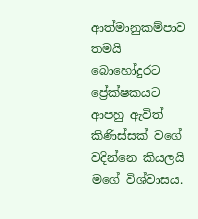ආත්මානුකම්පාව තමයි බොහෝදුරට ප්‍රේක්ෂකයට ආපහු ඇවිත් කිණිස්සක් වගේ වදින්නෙ කියලයි මගේ විශ්වාසය.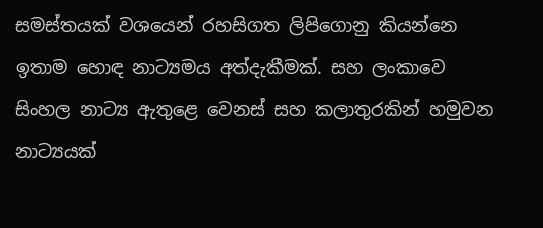සමස්තයක් වශයෙන් රහසිගත ලිපිගොනු කියන්නෙ ඉතාම හොඳ නාට්‍යමය අත්දැකීමක්. සහ ලංකාවෙ සිංහල නාට්‍ය ඇතුළෙ වෙනස් සහ කලාතුරකින් හමුවන නාට්‍යයක්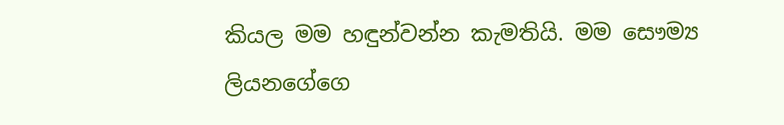කියල මම හඳුන්වන්න කැමතියි. මම සෞම්‍ය ලියනගේගෙ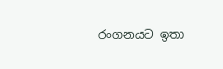රංගනයට ඉතා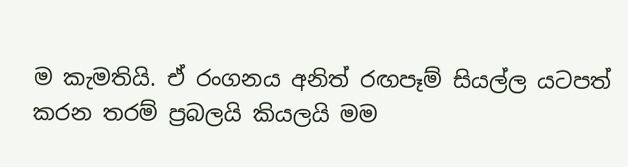ම කැමතියි. ඒ රංගනය අනිත් රඟපෑම් සියල්ල යටපත් කරන තරම් ප්‍රබලයි කියලයි මම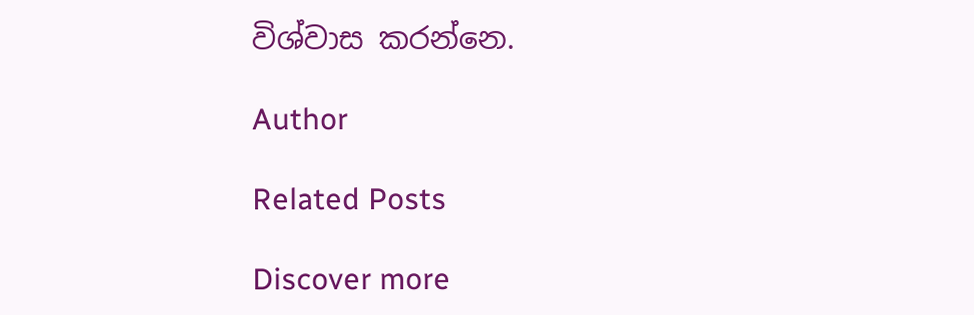විශ්වාස කරන්නෙ.

Author

Related Posts

Discover more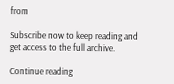from

Subscribe now to keep reading and get access to the full archive.

Continue reading